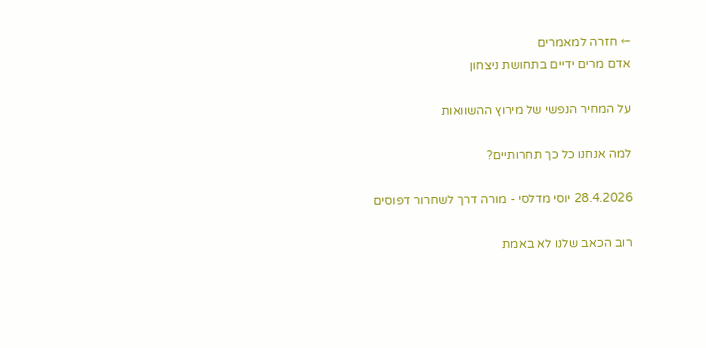← חזרה למאמרים
אדם מרים ידיים בתחושת ניצחון

על המחיר הנפשי של מירוץ ההשוואות

למה אנחנו כל כך תחרותיים?

28.4.2026 יוסי מדלסי - מורה דרך לשחרור דפוסים

רוב הכאב שלנו לא באמת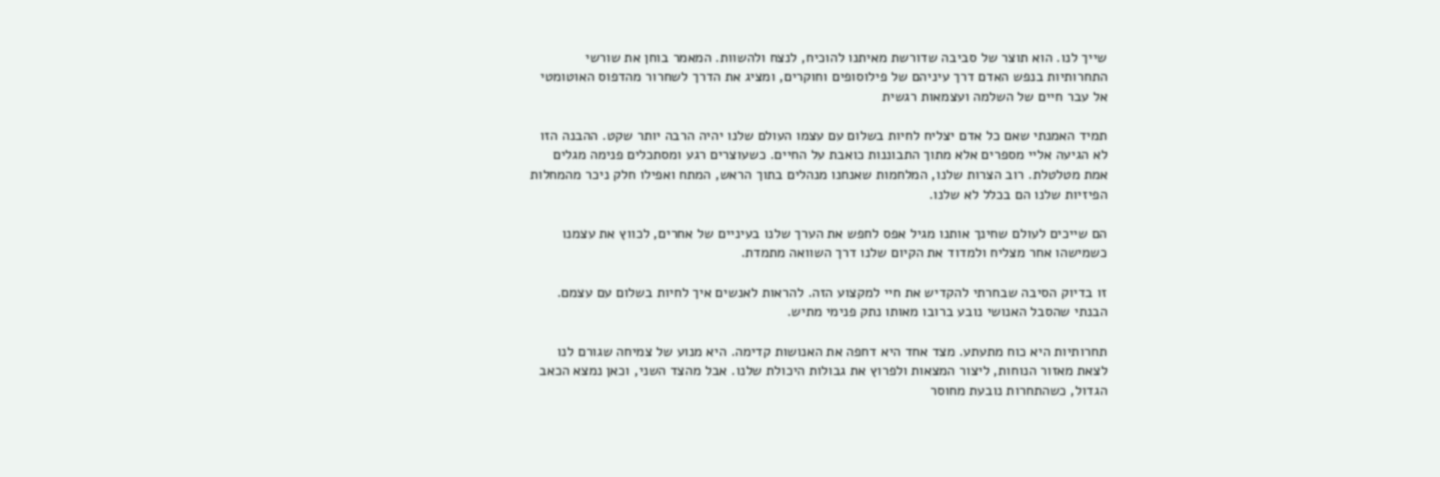שייך לנו. הוא תוצר של סביבה שדורשת מאיתנו להוכיח, לנצח ולהשוות. המאמר בוחן את שורשי התחרותיות בנפש האדם דרך עיניהם של פילוסופים וחוקרים, ומציג את הדרך לשחרור מהדפוס האוטומטי אל עבר חיים של השלמה ועצמאות רגשית

תמיד האמנתי שאם כל אדם יצליח לחיות בשלום עם עצמו העולם שלנו יהיה הרבה יותר שקט. ההבנה הזו לא הגיעה אליי מספרים אלא מתוך התבוננות כואבת על החיים. כשעוצרים רגע ומסתכלים פנימה מגלים אמת מטלטלת. רוב הצרות שלנו, המלחמות שאנחנו מנהלים בתוך הראש, המתח ואפילו חלק ניכר מהמחלות הפיזיות שלנו הם בכלל לא שלנו.

הם שייכים לעולם שחינך אותנו מגיל אפס לחפש את הערך שלנו בעיניים של אחרים, לכווץ את עצמנו כשמישהו אחר מצליח ולמדוד את הקיום שלנו דרך השוואה מתמדת.

זו בדיוק הסיבה שבחרתי להקדיש את חיי למקצוע הזה. להראות לאנשים איך לחיות בשלום עם עצמם. הבנתי שהסבל האנושי נובע ברובו מאותו נתק פנימי מתיש.

תחרותיות היא כוח מתעתע. מצד אחד היא דחפה את האנושות קדימה. היא מנוע של צמיחה שגורם לנו לצאת מאזור הנוחות, ליצור המצאות ולפרוץ את גבולות היכולת שלנו. אבל מהצד השני, וכאן נמצא הכאב הגדול, כשהתחרות נובעת מחוסר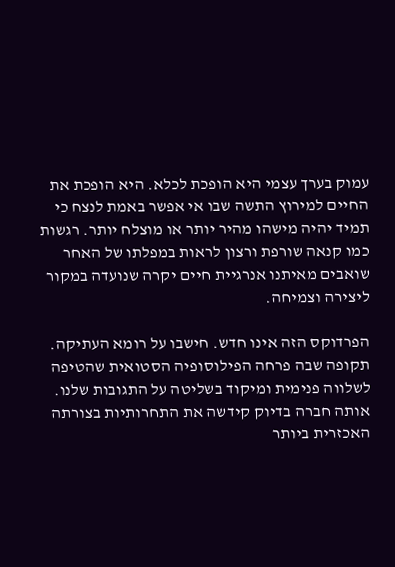עמוק בערך עצמי היא הופכת לכלא. היא הופכת את החיים למירוץ התשה שבו אי אפשר באמת לנצח כי תמיד יהיה מישהו מהיר יותר או מוצלח יותר. רגשות כמו קנאה שורפת ורצון לראות במפלתו של האחר שואבים מאיתנו אנרגיית חיים יקרה שנועדה במקור ליצירה וצמיחה.

הפרדוקס הזה אינו חדש. חישבו על רומא העתיקה. תקופה שבה פרחה הפילוסופיה הסטואית שהטיפה לשלווה פנימית ומיקוד בשליטה על התגובות שלנו. אותה חברה בדיוק קידשה את התחרותיות בצורתה האכזרית ביותר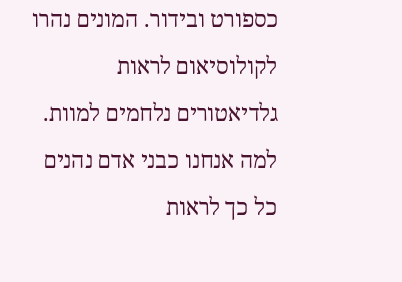כספורט ובידור. המונים נהרו לקולוסיאום לראות גלדיאטורים נלחמים למוות. למה אנחנו כבני אדם נהנים כל כך לראות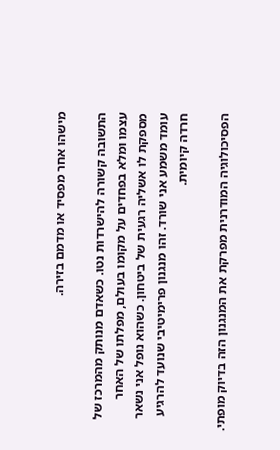מישהו אחר מפסיד או מדמם בזירה.

התשובה קשורה להישרדות נטו. כשאדם מנותק מהמרכז של עצמו ומלא בפחדים על מקומו בעולם, מפלתו של האחר מספקת לו אשליה רגעית של ביטחון. כשהוא נופל אני נשאר עומד משמע אני שורד. זהו מנגנון פרימיטיבי שנועד להרגיע חרדה קיומית.

הפסיכולוגיה המודרנית מפרקת את המנגנון הזה בדיוק מופתי.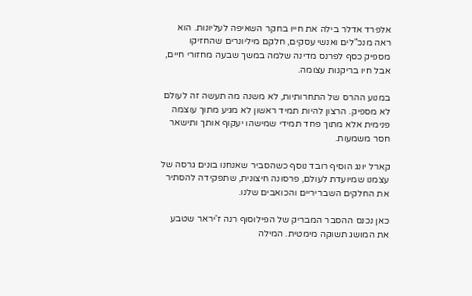אלפרד אדלר בילה את חייו בחקר השאיפה לעליונות. הוא ראה מנכ"לים ואנשי עסקים, חלקם מיליונרים שהחזיקו מספיק כסף לפרנס מדינה שלמה במשך שבעה מחזורי חיים, אבל חיו בריקנות עצומה.

במנוע ההרס של התחרותיות, לא משנה מה תעשה זה לעולם לא מספיק. הרצון להיות תמיד ראשון לא מגיע מתוך עוצמה פנימית אלא מתוך פחד תמידי שמישהו יעקוף אותך ותישאר חסר משמעות.

קארל יונג הוסיף רובד נוסף כשהסביר שאנחנו בונים גרסה של עצמנו שמיועדת לעולם, פרסונה חיצונית, שתפקידה להסתיר את החלקים השבריריים והכואבים שלנו.

כאן נכנס ההסבר המבריק של הפילוסוף רנה ז'יראר שטבע את המושג תשוקה מימטית. המילה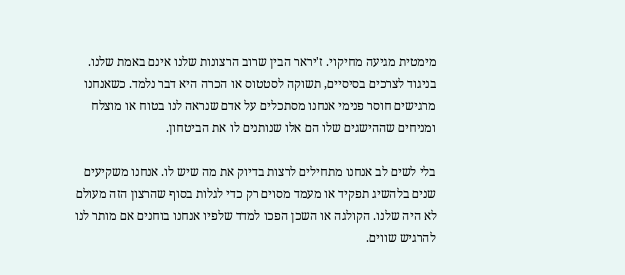מימטית מגיעה מחיקוי. ז'יראר הבין שרוב הרצונות שלנו אינם באמת שלנו. בניגוד לצרכים בסיסיים, תשוקה לסטטוס או הכרה היא דבר נלמד. כשאנחנו מרגישים חוסר פנימי אנחנו מסתכלים על אדם שנראה לנו בטוח או מוצלח ומניחים שההישגים שלו הם אלו שנותנים לו את הביטחון.

בלי לשים לב אנחנו מתחילים לרצות בדיוק את מה שיש לו. אנחנו משקיעים שנים בלהשיג תפקיד או מעמד מסוים רק כדי לגלות בסוף שהרצון הזה מעולם לא היה שלנו. הקולגה או השכן הפכו למדד שלפיו אנחנו בוחנים אם מותר לנו להרגיש שווים.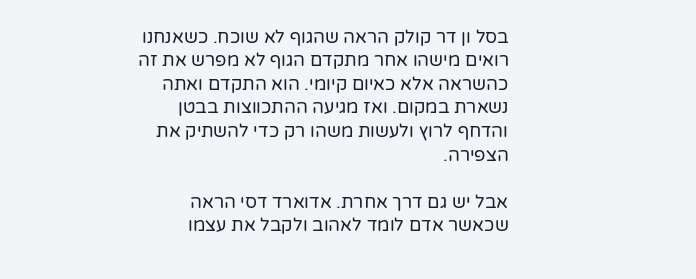בסל ון דר קולק הראה שהגוף לא שוכח. כשאנחנו רואים מישהו אחר מתקדם הגוף לא מפרש את זה כהשראה אלא כאיום קיומי. הוא התקדם ואתה נשארת במקום. ואז מגיעה ההתכווצות בבטן והדחף לרוץ ולעשות משהו רק כדי להשתיק את הצפירה.

אבל יש גם דרך אחרת. אדוארד דסי הראה שכאשר אדם לומד לאהוב ולקבל את עצמו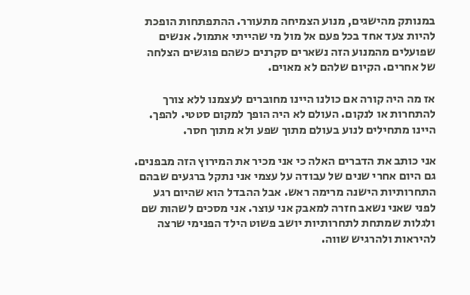במנותק מהישגים, מנוע הצמיחה מתעורר. ההתפתחות הופכת להיות צעד אחד בכל פעם אל מול מי שהייתי אתמול. אנשים שפועלים מהמנוע הזה נשארים סקרנים כשהם פוגשים הצלחה של אחרים. הקיום שלהם לא מאוים.

אז מה היה קורה אם כולנו היינו מחוברים לעצמנו ללא צורך להתחרות או לנקום. העולם לא היה הופך למקום סטטי. להפך. היינו מתחילים לנוע בעולם מתוך שפע ולא מתוך חסר.

אני כותב את הדברים האלה כי אני מכיר את המירוץ הזה מבפנים. גם היום אחרי שנים של עבודה על עצמי אני נתקל ברגעים שבהם התחרותיות הישנה מרימה ראש. אבל ההבדל הוא שהיום רגע לפני שאני נשאב חזרה למאבק אני עוצר. אני מסכים לשהות שם ולגלות שמתחת לתחרותיות יושב פשוט הילד הפנימי שרצה להיראות ולהרגיש שווה.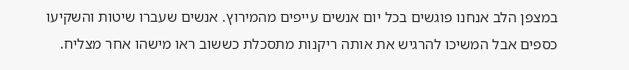במצפן הלב אנחנו פוגשים בכל יום אנשים עייפים מהמירוץ. אנשים שעברו שיטות והשקיעו כספים אבל המשיכו להרגיש את אותה ריקנות מתסכלת כששוב ראו מישהו אחר מצליח.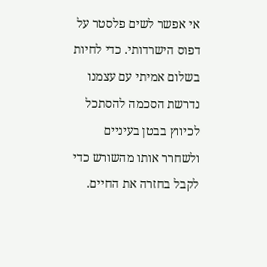אי אפשר לשים פלסטר על דפוס הישרדותי. כדי לחיות בשלום אמיתי עם עצמנו נדרשת הסכמה להסתכל לכיווץ בבטן בעיניים ולשחרר אותו מהשורש כדי לקבל בחזרה את החיים.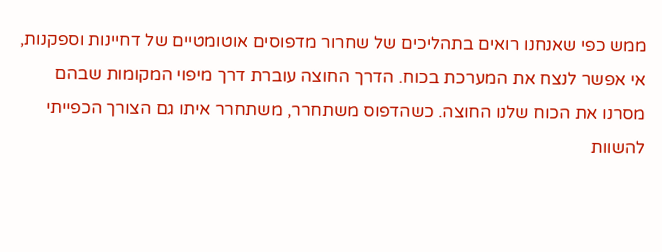ממש כפי שאנחנו רואים בתהליכים של שחרור מדפוסים אוטומטיים של דחיינות וספקנות, אי אפשר לנצח את המערכת בכוח. הדרך החוצה עוברת דרך מיפוי המקומות שבהם מסרנו את הכוח שלנו החוצה. כשהדפוס משתחרר, משתחרר איתו גם הצורך הכפייתי להשוות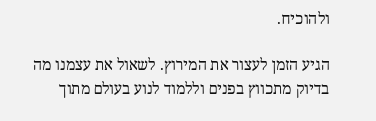ולהוכיח.

הגיע הזמן לעצור את המירוץ. לשאול את עצמנו מה בדיוק מתכווץ בפנים וללמוד לנוע בעולם מתוך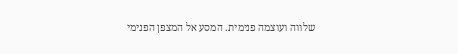שלווה ועוצמה פנימית. המסע אל המצפן הפנימי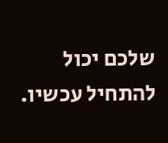שלכם יכול להתחיל עכשיו.